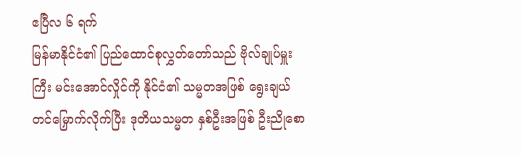ဧပြီလ ၆ ရက်
မြန်မာနိုင်ငံ၏ ပြည်ထောင်စုလွှတ်တော်သည် ဗိုလ်ချုပ်မှူးကြီး မင်းအောင်လှိုင်ကို နိုင်ငံ၏ သမ္မတအဖြစ် ရွေးချယ်တင်မြှောက်လိုက်ပြီး ဒုတိယသမ္မတ နှစ်ဦးအဖြစ် ဦးညိုစော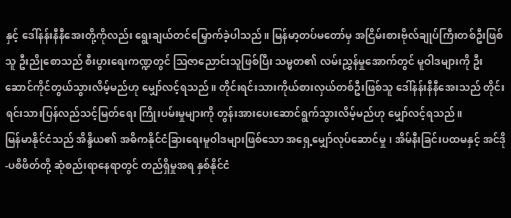နှင့် ဒေါ်နန်းနီနီအေးတို့ကိုလည်း ရွေးချယ်တင်မြှောက်ခဲ့ပါသည်။ မြန်မာ့တပ်မတော်မှ အငြိမ်းစားဗိုလ်ချုပ်ကြီးတစ်ဦးဖြစ်သူ ဦးညိုစောသည် စီးပွားရေးကဏ္ဍတွင် ဩဇာညောင်းသူဖြစ်ပြီး သမ္မတ၏ လမ်းညွှန်မှုအောက်တွင် မူဝါဒများကို ဦးဆောင်ကိုင်တွယ်သွားလိမ့်မည်ဟု မျှော်လင့်ရသည်။ တိုင်းရင်းသားကိုယ်စားလှယ်တစ်ဦးဖြစ်သူ ဒေါ်နန်းနီနီအေးသည် တိုင်းရင်းသားပြန်လည်သင့်မြတ်ရေး ကြိုးပမ်းမှုများကို တွန်းအားပေးဆောင်ရွက်သွားလိမ့်မည်ဟု မျှော်လင့်ရသည်။
မြန်မာနိုင်ငံသည် အိန္ဒိယ၏ အဓိကနိုင်ငံခြားရေးမူဝါဒများဖြစ်သော အရှေ့မျှော်လုပ်ဆောင်မှု၊ အိမ်နီးခြင်းပထမနှင့် အင်ဒို-ပစိဖိတ်တို့ ဆုံစည်းရာနေရာတွင် တည်ရှိမှုအရ နှစ်နိုင်ငံ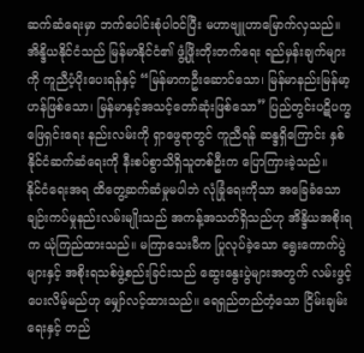ဆက်ဆံရေးမှာ ဘက်ပေါင်းစုံပါဝင်ပြီး မဟာဗျူဟာမြောက်လှသည်။
အိန္ဒိယနိုင်ငံသည် မြန်မာနိုင်ငံ၏ ဖွံ့ဖြိုးတိုးတက်ရေး ရည်မှန်းချက်များကို ကူညီပံ့ပိုးပေးရန်နှင့် “မြန်မာကဦးဆောင်သော၊ မြန်မာနည်းမြန်မာ့ဟန်ဖြစ်သော၊ မြန်မာနှင့်အသင့်တော်ဆုံးဖြစ်သော” ပြည်တွင်းပဋိပက္ခဖြေရှင်းရေး နည်းလမ်းကို ရှာဖွေရာတွင် ကူညီရန် ဆန္ဒရှိကြောင်း နှစ်နိုင်ငံဆက်ဆံရေးကို နီးစပ်စွာသိရှိသူတစ်ဦးက ပြောကြားခဲ့သည်။
နိုင်ငံရေးအရ ထိတွေ့ဆက်ဆံမှုမပါဘဲ လုံခြုံရေးကိုသာ အခြေခံသော ချဉ်းကပ်မှုနည်းလမ်းမျိုးသည် အကန့်အသတ်ရှိသည်ဟု အိန္ဒိယအစိုးရက ယုံကြည်ထားသည်။ မကြာသေးမီက ပြုလုပ်ခဲ့သော ရွေးကောက်ပွဲများနှင့် အစိုးရသစ်ဖွဲ့စည်းခြင်းသည် ဆွေးနွေးပွဲများအတွက် လမ်းဖွင့်ပေးလိမ့်မည်ဟု မျှော်လင့်ထားသည်။ ရေရှည်တည်တံ့သော ငြိမ်းချမ်းရေးနှင့် တည်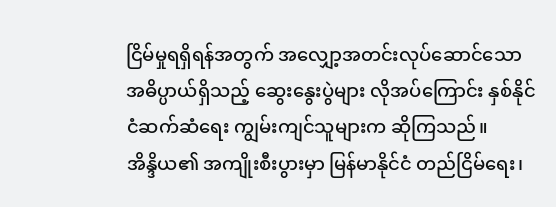ငြိမ်မှုရရှိရန်အတွက် အလျှော့အတင်းလုပ်ဆောင်သော အဓိပ္ပာယ်ရှိသည့် ဆွေးနွေးပွဲများ လိုအပ်ကြောင်း နှစ်နိုင်ငံဆက်ဆံရေး ကျွမ်းကျင်သူများက ဆိုကြသည်။
အိန္ဒိယ၏ အကျိုးစီးပွားမှာ မြန်မာနိုင်ငံ တည်ငြိမ်ရေး၊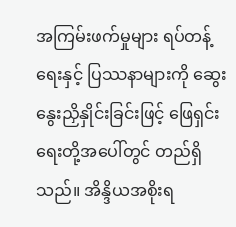အကြမ်းဖက်မှုများ ရပ်တန့်ရေးနှင့် ပြဿနာများကို ဆွေးနွေးညှိနှိုင်းခြင်းဖြင့် ဖြေရှင်းရေးတို့အပေါ်တွင် တည်ရှိသည်။ အိန္ဒိယအစိုးရ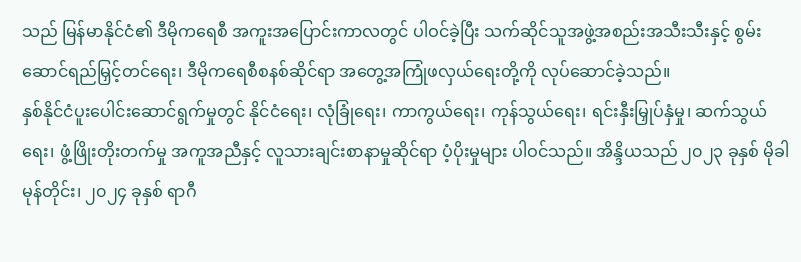သည် မြန်မာနိုင်ငံ၏ ဒီမိုကရေစီ အကူးအပြောင်းကာလတွင် ပါဝင်ခဲ့ပြီး သက်ဆိုင်သူအဖွဲ့အစည်းအသီးသီးနှင့် စွမ်းဆောင်ရည်မြှင့်တင်ရေး၊ ဒီမိုကရေစီစနစ်ဆိုင်ရာ အတွေ့အကြုံဖလှယ်ရေးတို့ကို လုပ်ဆောင်ခဲ့သည်။
နှစ်နိုင်ငံပူးပေါင်းဆောင်ရွက်မှုတွင် နိုင်ငံရေး၊ လုံခြုံရေး၊ ကာကွယ်ရေး၊ ကုန်သွယ်ရေး၊ ရင်းနှီးမြှုပ်နှံမှု၊ ဆက်သွယ်ရေး၊ ဖွံ့ဖြိုးတိုးတက်မှု အကူအညီနှင့် လူသားချင်းစာနာမှုဆိုင်ရာ ပံ့ပိုးမှုများ ပါဝင်သည်။ အိန္ဒိယသည် ၂၀၂၃ ခုနှစ် မိုခါမုန်တိုင်း၊ ၂၀၂၄ ခုနှစ် ရာဂီ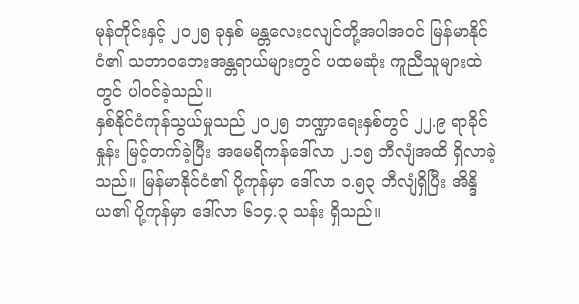မုန်တိုင်းနှင့် ၂၀၂၅ ခုနှစ် မန္တလေးငလျင်တို့အပါအဝင် မြန်မာနိုင်ငံ၏ သဘာဝဘေးအန္တရာယ်များတွင် ပထမဆုံး ကူညီသူများထဲတွင် ပါဝင်ခဲ့သည်။
နှစ်နိုင်ငံကုန်သွယ်မှုသည် ၂၀၂၅ ဘဏ္ဍာရေးနှစ်တွင် ၂၂.၉ ရာခိုင်နှုန်း မြင့်တက်ခဲ့ပြီး အမေရိကန်ဒေါ်လာ ၂.၁၅ ဘီလျံအထိ ရှိလာခဲ့သည်။ မြန်မာနိုင်ငံ၏ ပို့ကုန်မှာ ဒေါ်လာ ၁.၅၃ ဘီလျံရှိပြီး အိန္ဒိယ၏ ပို့ကုန်မှာ ဒေါ်လာ ၆၁၄.၃ သန်း ရှိသည်။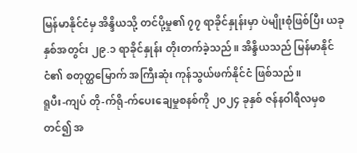မြန်မာနိုင်ငံမှ အိန္ဒိယသို့ တင်ပို့မှု၏ ၇၇ ရာခိုင်နှုန်းမှာ ပဲမျိုးစုံဖြစ်ပြီး ယခုနှစ်အတွင်း ၂၉.၁ ရာခိုင်နှုန်း တိုးတက်ခဲ့သည်။ အိန္ဒိယသည် မြန်မာနိုင်ငံ၏ စတုတ္ထမြောက် အကြီးဆုံး ကုန်သွယ်ဖက်နိုင်ငံ ဖြစ်သည်။
ရူပီး-ကျပ် တို-က်ရို-က်ပေးချေမှုစနစ်ကို ၂၀၂၄ ခုနှစ် ဇန်နဝါရီလမှစတင်၍ အ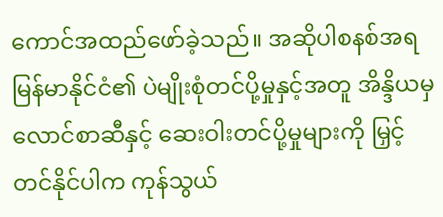ကောင်အထည်ဖော်ခဲ့သည်။ အဆိုပါစနစ်အရ မြန်မာနိုင်ငံ၏ ပဲမျိုးစုံတင်ပို့မှုနှင့်အတူ အိန္ဒိယမှ လောင်စာဆီနှင့် ဆေးဝါးတင်ပို့မှုများကို မြှင့်တင်နိုင်ပါက ကုန်သွယ်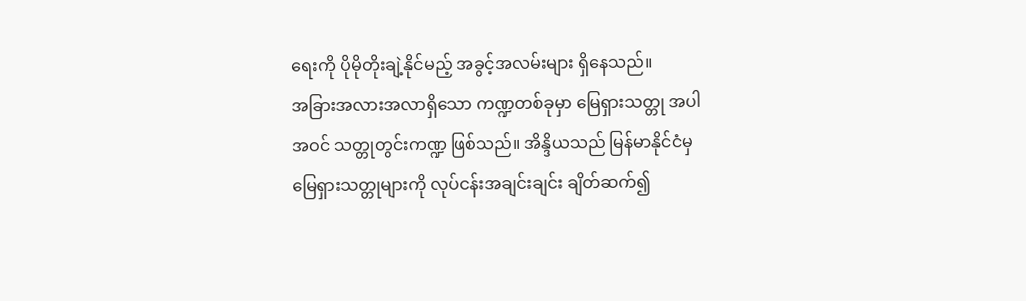ရေးကို ပိုမိုတိုးချဲ့နိုင်မည့် အခွင့်အလမ်းများ ရှိနေသည်။
အခြားအလားအလာရှိသော ကဏ္ဍတစ်ခုမှာ မြေရှားသတ္တု အပါအဝင် သတ္တုတွင်းကဏ္ဍ ဖြစ်သည်။ အိန္ဒိယသည် မြန်မာနိုင်ငံမှ မြေရှားသတ္တုများကို လုပ်ငန်းအချင်းချင်း ချိတ်ဆက်၍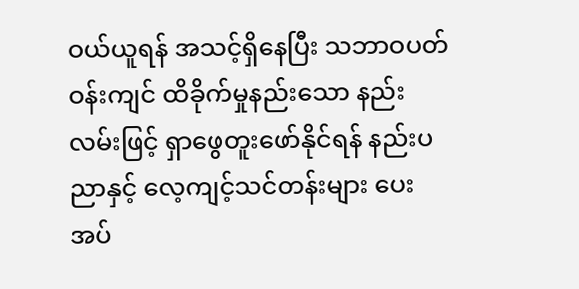ဝယ်ယူရန် အသင့်ရှိနေပြီး သဘာဝပတ်ဝန်းကျင် ထိခိုက်မှုနည်းသော နည်းလမ်းဖြင့် ရှာဖွေတူးဖော်နိုင်ရန် နည်းပညာနှင့် လေ့ကျင့်သင်တန်းများ ပေးအပ်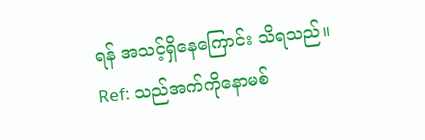ရန် အသင့်ရှိနေကြောင်း သိရသည်။
Ref: သည်အက်ကိုနောမစ်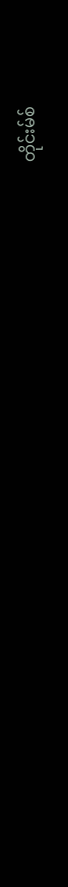တိုင်းမ်စ်